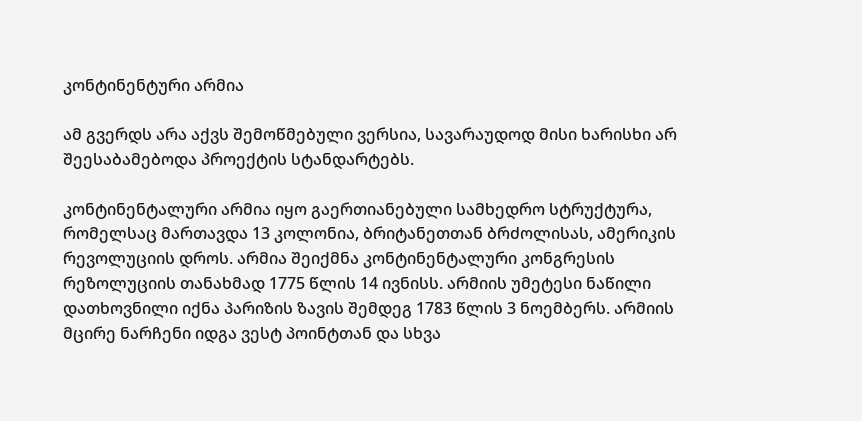კონტინენტური არმია

ამ გვერდს არა აქვს შემოწმებული ვერსია, სავარაუდოდ მისი ხარისხი არ შეესაბამებოდა პროექტის სტანდარტებს.

კონტინენტალური არმია იყო გაერთიანებული სამხედრო სტრუქტურა, რომელსაც მართავდა 13 კოლონია, ბრიტანეთთან ბრძოლისას, ამერიკის რევოლუციის დროს. არმია შეიქმნა კონტინენტალური კონგრესის რეზოლუციის თანახმად 1775 წლის 14 ივნისს. არმიის უმეტესი ნაწილი დათხოვნილი იქნა პარიზის ზავის შემდეგ 1783 წლის 3 ნოემბერს. არმიის მცირე ნარჩენი იდგა ვესტ პოინტთან და სხვა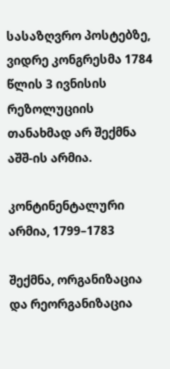სასაზღვრო პოსტებზე, ვიდრე კონგრესმა 1784 წლის 3 ივნისის რეზოლუციის თანახმად არ შექმნა აშშ-ის არმია.

კონტინენტალური არმია, 1799–1783

შექმნა, ორგანიზაცია და რეორგანიზაცია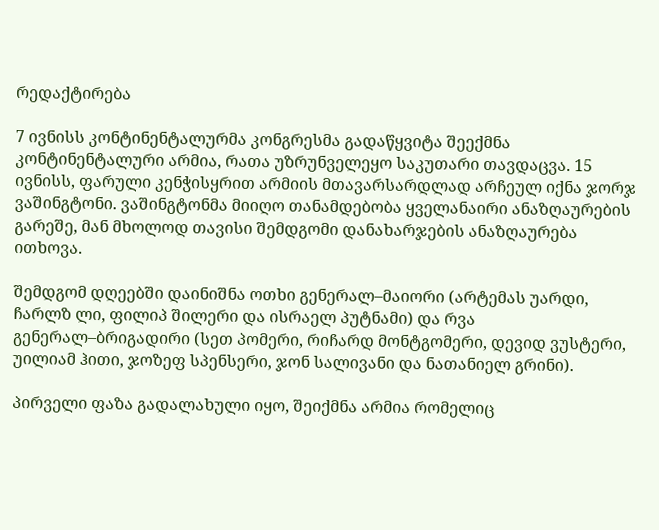რედაქტირება

7 ივნისს კონტინენტალურმა კონგრესმა გადაწყვიტა შეექმნა კონტინენტალური არმია, რათა უზრუნველეყო საკუთარი თავდაცვა. 15 ივნისს, ფარული კენჭისყრით არმიის მთავარსარდლად არჩეულ იქნა ჯორჯ ვაშინგტონი. ვაშინგტონმა მიიღო თანამდებობა ყველანაირი ანაზღაურების გარეშე, მან მხოლოდ თავისი შემდგომი დანახარჯების ანაზღაურება ითხოვა.

შემდგომ დღეებში დაინიშნა ოთხი გენერალ–მაიორი (არტემას უარდი, ჩარლზ ლი, ფილიპ შილერი და ისრაელ პუტნამი) და რვა გენერალ–ბრიგადირი (სეთ პომერი, რიჩარდ მონტგომერი, დევიდ ვუსტერი, უილიამ ჰითი, ჯოზეფ სპენსერი, ჯონ სალივანი და ნათანიელ გრინი).

პირველი ფაზა გადალახული იყო, შეიქმნა არმია რომელიც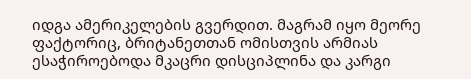იდგა ამერიკელების გვერდით. მაგრამ იყო მეორე ფაქტორიც, ბრიტანეთთან ომისთვის არმიას ესაჭიროებოდა მკაცრი დისციპლინა და კარგი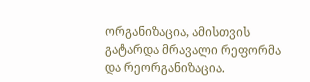ორგანიზაცია, ამისთვის გატარდა მრავალი რეფორმა და რეორგანიზაცია.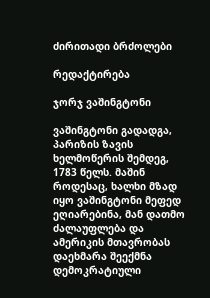ძირითადი ბრძოლები

რედაქტირება

ჯორჯ ვაშინგტონი

ვაშინგტონი გადადგა, პარიზის ზავის ხელმოწერის შემდეგ, 1783 წელს. მაშინ როდესაც, ხალხი მზად იყო ვაშინგტონი მეფედ ეღიარებინა, მან დათმო ძალაუფლება და ამერიკის მთავრობას დაეხმარა შეექმნა დემოკრატიული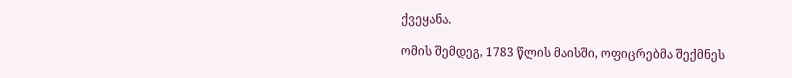ქვეყანა.

ომის შემდეგ, 1783 წლის მაისში, ოფიცრებმა შექმნეს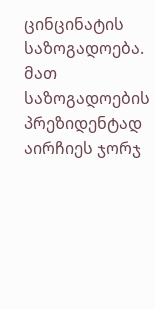ცინცინატის საზოგადოება. მათ საზოგადოების პრეზიდენტად აირჩიეს ჯორჯ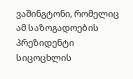ვაშინგტონი, რომელიც ამ საზოგადოების პრეზიდენტი სიცოცხლის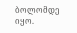ბოლომდე იყო.